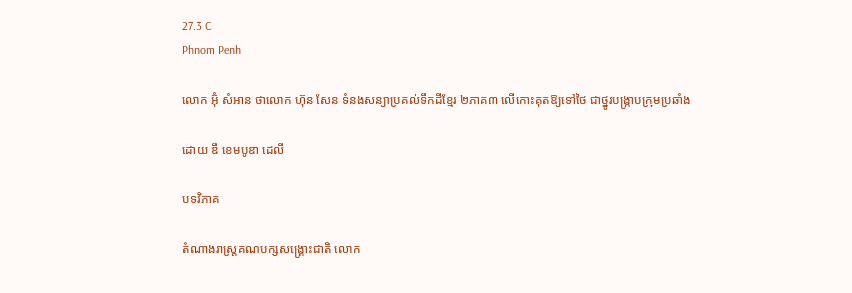27.3 C
Phnom Penh

លោក អ៊ុំ សំអាន ថាលោក ហ៊ុន សែន ទំនងសន្យាប្រគល់ទឹកដីខ្មែរ ២ភាគ៣ លើកោះគុតឱ្យទៅថៃ ជាថ្នូរបង្ក្រាបក្រុមប្រឆាំង

ដោយ ឌឹ ខេមបូឌា ដេលី

បទវិភាគ

តំណាងរាស្ត្រគណបក្សសង្គ្រោះជាតិ លោក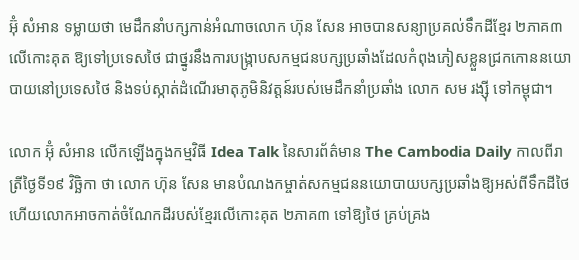អ៊ុំ សំអាន ទម្លាយថា មេដឹកនាំបក្សកាន់អំណាចលោក ហ៊ុន សែន អាចបានសន្យាប្រគល់ទឹកដីខ្មែរ ២ភាគ៣ លើកោះគុត ឱ្យទៅប្រទេសថៃ ជាថ្នូរនឹងការបង្ក្រាបសកម្មជនបក្សប្រឆាំងដែលកំពុងភៀសខ្លួនជ្រកកោននយោបាយនៅប្រទេសថៃ និងទប់ស្កាត់ដំណើរមាតុភូមិនិវត្តន៍របស់មេដឹកនាំប្រឆាំង លោក សម រង្ស៊ី ទៅកម្ពុជា។

លោក អ៊ុំ សំអាន លើកឡើងក្នុងកម្មវិធី Idea Talk នៃសារព័ត៌មាន The Cambodia Daily កាលពីរាត្រីថ្ងៃទី១៩ វិច្ឆិកា ថា លោក ហ៊ុន សែន មានបំណងកម្ចាត់សកម្មជននយោបាយបក្សប្រឆាំងឱ្យអស់ពីទឹកដីថៃ ហើយលោកអាចកាត់ចំណែកដីរបស់ខ្មែរលើកោះគុត ២ភាគ៣ ទៅឱ្យថៃ គ្រប់គ្រង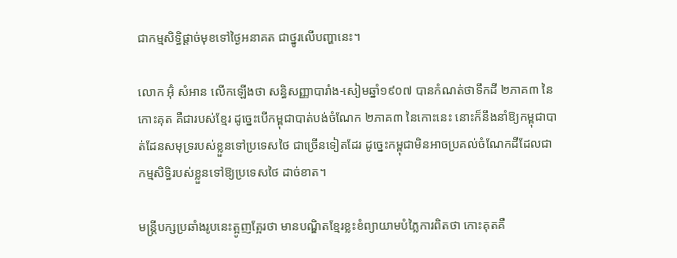ជាកម្មសិទ្ធិផ្ដាច់មុខទៅថ្ងៃអនាគត ជាថ្នូរលើបញ្ហានេះ។

លោក អ៊ុំ សំអាន លើកឡើងថា សន្ធិសញ្ញាបារាំង-សៀមឆ្នាំ១៩០៧ បានកំណត់ថាទឹកដី ២ភាគ៣ នៃកោះគុត គឺជារបស់ខ្មែរ ដូច្នេះបើកម្ពុជាបាត់បង់ចំណែក ២ភាគ៣ នៃកោះនេះ នោះក៏នឹងនាំឱ្យកម្ពុជាបាត់ដែនសមុទ្ររបស់ខ្លួនទៅប្រទេសថៃ ជាច្រើនទៀតដែរ ដូច្នេះកម្ពុជាមិនអាចប្រគល់ចំណែកដីដែលជាកម្មសិទ្ធិរបស់ខ្លួនទៅឱ្យប្រទេសថៃ ដាច់ខាត។

មន្ត្រីបក្សប្រឆាំងរូបនេះត្អូញត្អែរថា មានបណ្ឌិតខ្មែរខ្លះខំព្យាយាមបំភ្លៃការពិតថា កោះគុតគឺ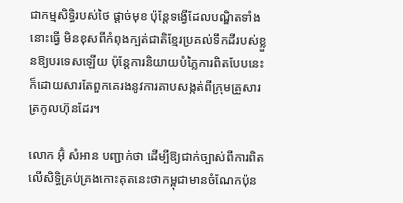ជាកម្មសិទ្ធិរបស់ថៃ ផ្ដាច់មុខ ប៉ុន្តែទង្វើដែលបណ្ឌិតទាំងនោះធ្វើ មិនខុសពីកំពុងក្បត់ជាតិខ្មែរប្រគល់ទឹកដីរបស់ខ្លួនឱ្យបរទេសឡើយ ប៉ុន្តែការនិយាយបំភ្លៃការពិតបែបនេះ ក៏ដោយសារតែពួកគេរងនូវការគាបសង្កត់ពីក្រុមគ្រួសារត្រកូលហ៊ុនដែរ។

លោក អ៊ុំ សំអាន បញ្ជាក់ថា ដើម្បីឱ្យជាក់ច្បាស់ពីការពិតលើសិទ្ធិគ្រប់គ្រងកោះគុតនេះថាកម្ពុជាមានចំណែកប៉ុន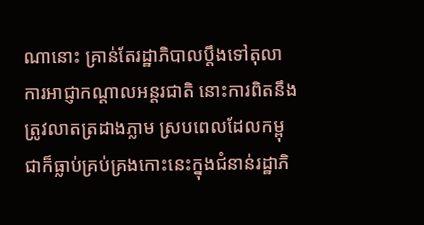ណានោះ គ្រាន់តែរដ្ឋាភិបាលប្តឹងទៅតុលាការអាជ្ញាកណ្ដាលអន្តរជាតិ នោះការពិតនឹងត្រូវលាតត្រដាងភ្លាម ស្របពេលដែលកម្ពុជាក៏ធ្លាប់គ្រប់គ្រងកោះនេះក្នុងជំនាន់រដ្ឋាភិ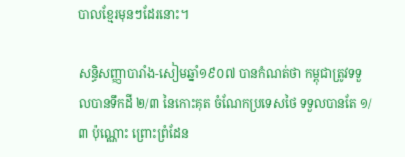បាលខ្មែរមុនៗដែរនោះ។

សន្ធិសញ្ញាបារាំង-សៀមឆ្នាំ១៩០៧ បានកំណត់ថា កម្ពុជាត្រូវទទួលបានទឹកដី ២/៣ នៃកោះគុត ចំណែកប្រទេសថៃ ទទួលបានតែ ១/៣ ប៉ុណ្ណោះ ព្រោះព្រំដែន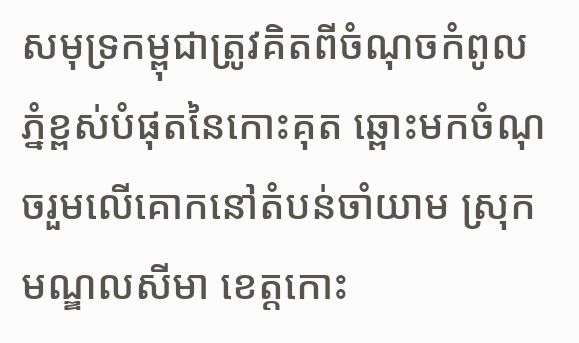សមុទ្រកម្ពុជាត្រូវគិតពីចំណុចកំពូលភ្នំខ្ពស់បំផុតនៃកោះគុត ឆ្ពោះមកចំណុចរួមលើគោកនៅតំបន់ចាំយាម ស្រុកមណ្ឌលសីមា ខេត្តកោះ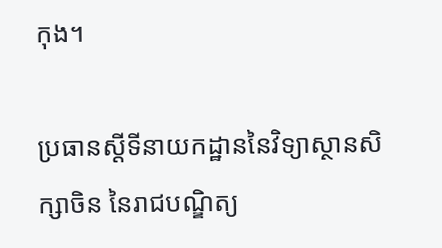កុង។

ប្រធានស្តីទីនាយកដ្ឋាននៃវិទ្យាស្ថានសិក្សាចិន នៃរាជបណ្ឌិត្យ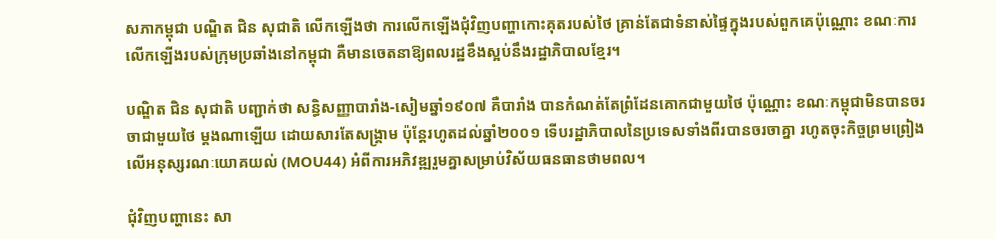សភាកម្ពុជា បណ្ឌិត ជិន សុជាតិ លើកឡើងថា ការលើកឡើងជុំវិញបញ្ហាកោះគុតរបស់ថៃ គ្រាន់តែជាទំនាស់ផ្ទៃក្នុងរបស់ពួកគេប៉ុណ្ណោះ ខណៈការលើកឡើងរបស់ក្រុមប្រឆាំងនៅកម្ពុជា គឺមានចេតនាឱ្យពលរដ្ឋខឹងស្អប់នឹងរដ្ឋាភិបាលខ្មែរ។

បណ្ឌិត ជិន សុជាតិ បញ្ជាក់ថា សន្ធិសញ្ញាបារាំង-សៀមឆ្នាំ១៩០៧ គឺបារាំង បានកំណត់តែព្រំដែនគោកជាមួយថៃ ប៉ុណ្ណោះ ខណៈកម្ពុជាមិនបានចរចាជាមួយថៃ ម្តងណាឡើយ ដោយសារតែសង្គ្រាម ប៉ុន្តែរហូតដល់ឆ្នាំ២០០១ ទើបរដ្ឋាភិបាលនៃប្រទេសទាំងពីរបានចរចាគ្នា រហូតចុះកិច្ចព្រមព្រៀងលើអនុស្សរណៈយោគយល់ (MOU44) អំពីការអភិវឌ្ឍរួមគ្នាសម្រាប់វិស័យធនធានថាមពល។

ជុំវិញបញ្ហានេះ សា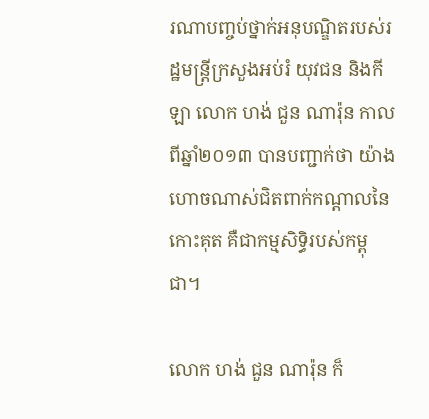រណាបញ្ចប់ថ្នាក់អនុបណ្ឌិតរបស់រដ្ឋមន្ត្រីក្រសួងអប់រំ យុវជន និងកីឡា លោក ហង់ ជួន ណារ៉ុន កាលពីឆ្នាំ២០១៣ បានបញ្ជាក់ថា យ៉ាងហោចណាស់ជិតពាក់កណ្តាលនៃកោះគុត គឺជាកម្មសិទ្ធិរបស់កម្ពុជា។

លោក ហង់ ជួន ណារ៉ុន ក៏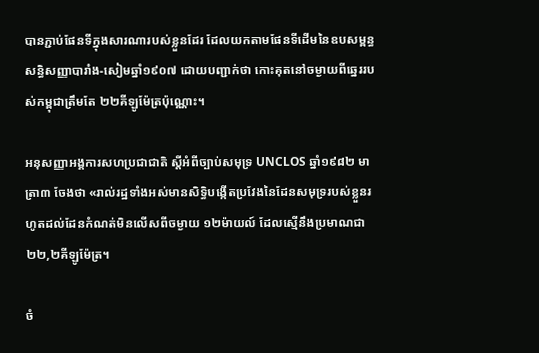បានភ្ជាប់ផែនទីក្នុងសារណារបស់ខ្លួនដែរ ដែលយកតាមផែនទីដើមនៃឧបសម្ពន្ធសន្ធិសញ្ញាបារាំង-សៀមឆ្នាំ១៩០៧ ដោយបញ្ជាក់ថា កោះគុតនៅចម្ងាយពីឆ្នេររបស់កម្ពុជាត្រឹមតែ ២២គីឡូម៉ែត្រប៉ុណ្ណោះ។

អនុសញ្ញាអង្គការសហប្រជាជាតិ ស្តីអំពីច្បាប់សមុទ្រ UNCLOS ឆ្នាំ១៩៨២ មាត្រា៣ ចែងថា «រាល់រដ្ឋទាំងអស់មានសិទ្ធិបង្កើតប្រវែងនៃដែនសមុទ្ររបស់ខ្លួនរហូតដល់ដែនកំណត់មិនលើសពីចម្ងាយ ១២ម៉ាយល៍ ដែលស្មើនឹងប្រមាណជា ២២,២គីឡូម៉ែត្រ។

ចំ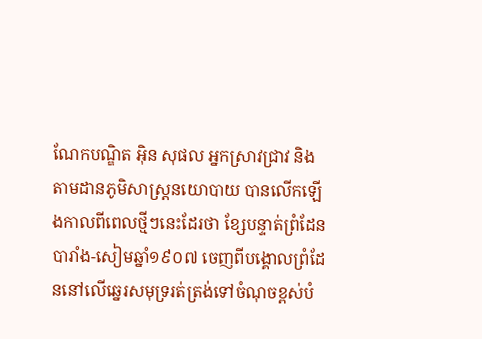ណែកបណ្ឌិត អ៊ិន សុផល អ្នកស្រាវជ្រាវ និងតាមដានភូមិសាស្ត្រនយោបាយ បានលើកឡើងកាលពីពេលថ្មីៗនេះដែរថា ខ្សែបន្ទាត់ព្រំដែនបារាំង-សៀមឆ្នាំ១៩០៧ ចេញពីបង្គោលព្រំដែននៅលើឆ្នេរសមុទ្ររត់ត្រង់ទៅចំណុចខ្ពស់បំ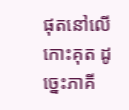ផុតនៅលើកោះគុត ដូច្នេះភាគី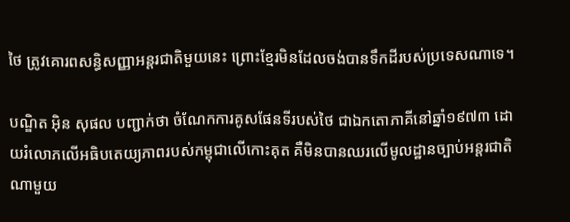ថៃ ត្រូវគោរពសន្ធិសញ្ញាអន្តរជាតិមួយនេះ ព្រោះខ្មែរមិនដែលចង់បានទឹកដីរបស់ប្រទេសណាទេ។

បណ្ឌិត អ៊ិន សុផល បញ្ជាក់ថា ចំណែកការគូសផែនទីរបស់ថៃ ជាឯកតោភាគីនៅឆ្នាំ១៩៧៣ ដោយរំលោភលើអធិបតេយ្យភាពរបស់កម្ពុជាលើកោះគុត គឺមិនបានឈរលើមូលដ្ឋានច្បាប់អន្តរជាតិណាមួយ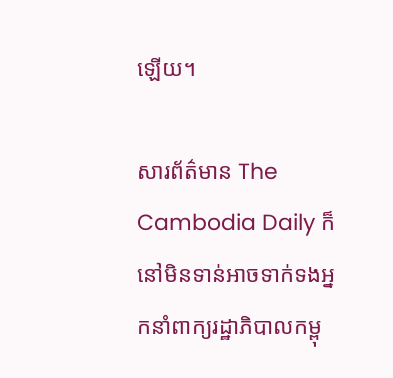ឡើយ។

សារព័ត៌មាន The Cambodia Daily ក៏នៅមិនទាន់អាចទាក់ទងអ្នកនាំពាក្យរដ្ឋាភិបាលកម្ពុ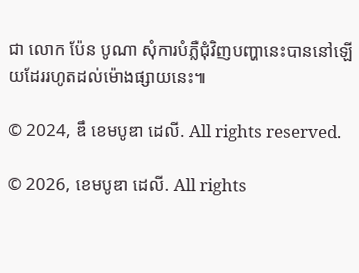ជា លោក ប៉ែន បូណា សុំការបំភ្លឺជុំវិញបញ្ហានេះបាននៅឡើយដែររហូតដល់ម៉ោងផ្សាយនេះ៕

© 2024, ឌឹ ខេមបូឌា ដេលី. All rights reserved.

© 2026, ខេមបូឌា ដេលី. All rights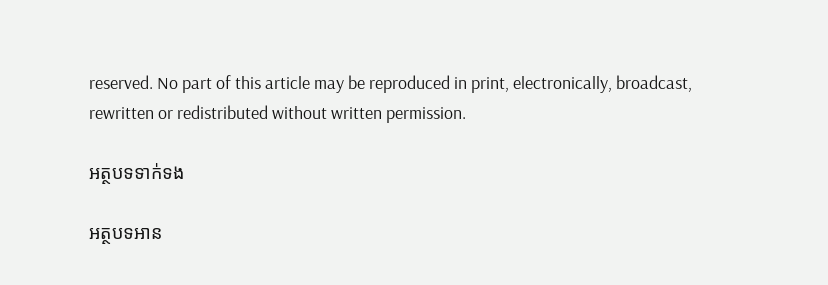reserved. No part of this article may be reproduced in print, electronically, broadcast, rewritten or redistributed without written permission.

អត្ថបទទាក់ទង

អត្ថបទអាន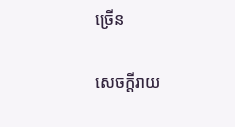ច្រើន

សេចក្ដីរាយ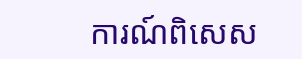ការណ៍ពិសេស